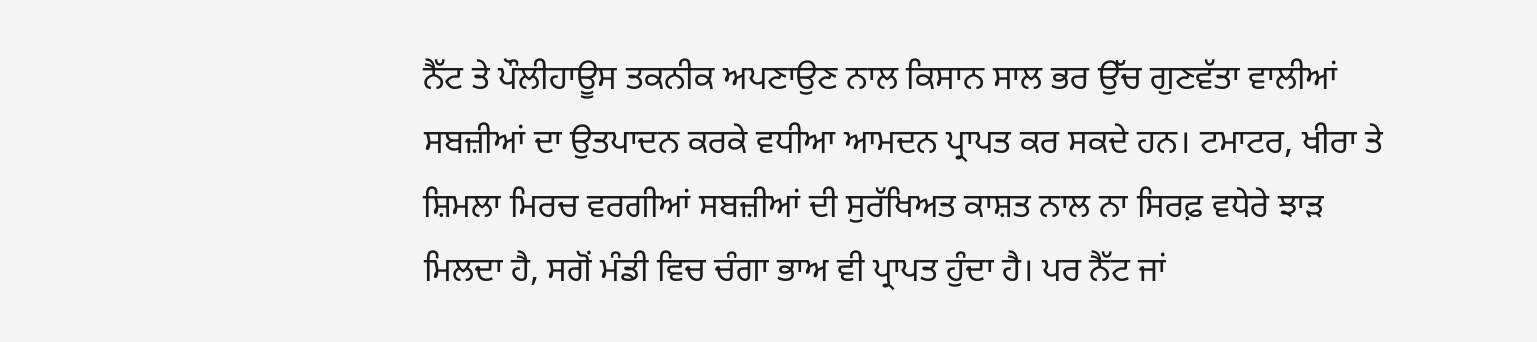ਨੈੱਟ ਤੇ ਪੌਲੀਹਾਊਸ ਤਕਨੀਕ ਅਪਣਾਉਣ ਨਾਲ ਕਿਸਾਨ ਸਾਲ ਭਰ ਉੱਚ ਗੁਣਵੱਤਾ ਵਾਲੀਆਂ ਸਬਜ਼ੀਆਂ ਦਾ ਉਤਪਾਦਨ ਕਰਕੇ ਵਧੀਆ ਆਮਦਨ ਪ੍ਰਾਪਤ ਕਰ ਸਕਦੇ ਹਨ। ਟਮਾਟਰ, ਖੀਰਾ ਤੇ ਸ਼ਿਮਲਾ ਮਿਰਚ ਵਰਗੀਆਂ ਸਬਜ਼ੀਆਂ ਦੀ ਸੁਰੱਖਿਅਤ ਕਾਸ਼ਤ ਨਾਲ ਨਾ ਸਿਰਫ਼ ਵਧੇਰੇ ਝਾੜ ਮਿਲਦਾ ਹੈ, ਸਗੋਂ ਮੰਡੀ ਵਿਚ ਚੰਗਾ ਭਾਅ ਵੀ ਪ੍ਰਾਪਤ ਹੁੰਦਾ ਹੈ। ਪਰ ਨੈੱਟ ਜਾਂ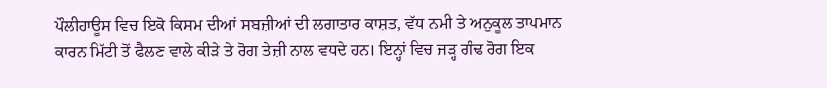ਪੌਲੀਹਾਊਸ ਵਿਚ ਇਕੋ ਕਿਸਮ ਦੀਆਂ ਸਬਜ਼ੀਆਂ ਦੀ ਲਗਾਤਾਰ ਕਾਸ਼ਤ, ਵੱਧ ਨਮੀ ਤੇ ਅਨੁਕੂਲ ਤਾਪਮਾਨ ਕਾਰਨ ਮਿੱਟੀ ਤੋਂ ਫੈਲਣ ਵਾਲੇ ਕੀੜੇ ਤੇ ਰੋਗ ਤੇਜ਼ੀ ਨਾਲ ਵਧਦੇ ਹਨ। ਇਨ੍ਹਾਂ ਵਿਚ ਜੜ੍ਹ ਗੰਢ ਰੋਗ ਇਕ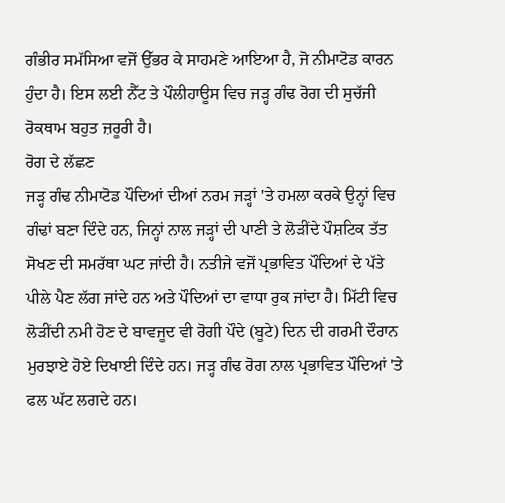ਗੰਭੀਰ ਸਮੱਸਿਆ ਵਜੋਂ ਉੱਭਰ ਕੇ ਸਾਹਮਣੇ ਆਇਆ ਹੈ, ਜੋ ਨੀਮਾਟੋਡ ਕਾਰਨ ਹੁੰਦਾ ਹੈ। ਇਸ ਲਈ ਨੈੱਟ ਤੇ ਪੌਲੀਹਾਊਸ ਵਿਚ ਜੜ੍ਹ ਗੰਢ ਰੋਗ ਦੀ ਸੁਚੱਜੀ ਰੋਕਥਾਮ ਬਹੁਤ ਜ਼ਰੂਰੀ ਹੈ।
ਰੋਗ ਦੇ ਲੱਛਣ
ਜੜ੍ਹ ਗੰਢ ਨੀਮਾਟੋਡ ਪੌਦਿਆਂ ਦੀਆਂ ਨਰਮ ਜੜ੍ਹਾਂ 'ਤੇ ਹਮਲਾ ਕਰਕੇ ਉਨ੍ਹਾਂ ਵਿਚ ਗੰਢਾਂ ਬਣਾ ਦਿੰਦੇ ਹਨ, ਜਿਨ੍ਹਾਂ ਨਾਲ ਜੜ੍ਹਾਂ ਦੀ ਪਾਣੀ ਤੇ ਲੋੜੀਂਦੇ ਪੌਸ਼ਟਿਕ ਤੱਤ ਸੋਖਣ ਦੀ ਸਮਰੱਥਾ ਘਟ ਜਾਂਦੀ ਹੈ। ਨਤੀਜੇ ਵਜੋਂ ਪ੍ਰਭਾਵਿਤ ਪੌਦਿਆਂ ਦੇ ਪੱਤੇ ਪੀਲੇ ਪੈਣ ਲੱਗ ਜਾਂਦੇ ਹਨ ਅਤੇ ਪੌਦਿਆਂ ਦਾ ਵਾਧਾ ਰੁਕ ਜਾਂਦਾ ਹੈ। ਮਿੱਟੀ ਵਿਚ ਲੋੜੀਂਦੀ ਨਮੀ ਹੋਣ ਦੇ ਬਾਵਜੂਦ ਵੀ ਰੋਗੀ ਪੌਦੇ (ਬੂਟੇ) ਦਿਨ ਦੀ ਗਰਮੀ ਦੌਰਾਨ ਮੁਰਝਾਏ ਹੋਏ ਦਿਖਾਈ ਦਿੰਦੇ ਹਨ। ਜੜ੍ਹ ਗੰਢ ਰੋਗ ਨਾਲ ਪ੍ਰਭਾਵਿਤ ਪੌਦਿਆਂ 'ਤੇ ਫਲ ਘੱਟ ਲਗਦੇ ਹਨ।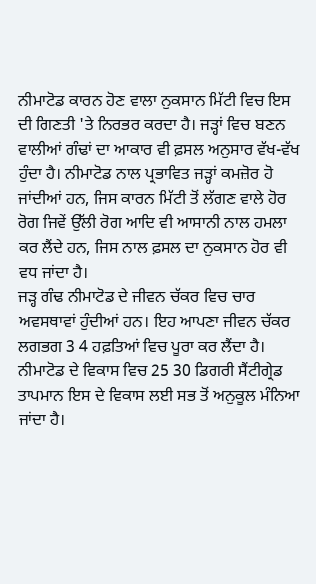ਨੀਮਾਟੋਡ ਕਾਰਨ ਹੋਣ ਵਾਲਾ ਨੁਕਸਾਨ ਮਿੱਟੀ ਵਿਚ ਇਸ ਦੀ ਗਿਣਤੀ 'ਤੇ ਨਿਰਭਰ ਕਰਦਾ ਹੈ। ਜੜ੍ਹਾਂ ਵਿਚ ਬਣਨ ਵਾਲੀਆਂ ਗੰਢਾਂ ਦਾ ਆਕਾਰ ਵੀ ਫ਼ਸਲ ਅਨੁਸਾਰ ਵੱਖ-ਵੱਖ ਹੁੰਦਾ ਹੈ। ਨੀਮਾਟੋਡ ਨਾਲ ਪ੍ਰਭਾਵਿਤ ਜੜ੍ਹਾਂ ਕਮਜ਼ੋਰ ਹੋ ਜਾਂਦੀਆਂ ਹਨ, ਜਿਸ ਕਾਰਨ ਮਿੱਟੀ ਤੋਂ ਲੱਗਣ ਵਾਲੇ ਹੋਰ ਰੋਗ ਜਿਵੇਂ ਉੱਲੀ ਰੋਗ ਆਦਿ ਵੀ ਆਸਾਨੀ ਨਾਲ ਹਮਲਾ ਕਰ ਲੈਂਦੇ ਹਨ, ਜਿਸ ਨਾਲ ਫ਼ਸਲ ਦਾ ਨੁਕਸਾਨ ਹੋਰ ਵੀ ਵਧ ਜਾਂਦਾ ਹੈ।
ਜੜ੍ਹ ਗੰਢ ਨੀਮਾਟੋਡ ਦੇ ਜੀਵਨ ਚੱਕਰ ਵਿਚ ਚਾਰ ਅਵਸਥਾਵਾਂ ਹੁੰਦੀਆਂ ਹਨ। ਇਹ ਆਪਣਾ ਜੀਵਨ ਚੱਕਰ ਲਗਭਗ 3 4 ਹਫ਼ਤਿਆਂ ਵਿਚ ਪੂਰਾ ਕਰ ਲੈਂਦਾ ਹੈ। ਨੀਮਾਟੋਡ ਦੇ ਵਿਕਾਸ ਵਿਚ 25 30 ਡਿਗਰੀ ਸੈਂਟੀਗ੍ਰੇਡ ਤਾਪਮਾਨ ਇਸ ਦੇ ਵਿਕਾਸ ਲਈ ਸਭ ਤੋਂ ਅਨੁਕੂਲ ਮੰਨਿਆ ਜਾਂਦਾ ਹੈ।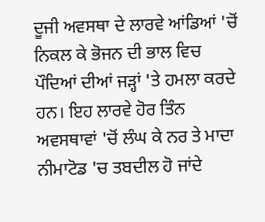ਦੂਜੀ ਅਵਸਥਾ ਦੇ ਲਾਰਵੇ ਆਂਡਿਆਂ 'ਚੋਂ ਨਿਕਲ ਕੇ ਭੋਜਨ ਦੀ ਭਾਲ ਵਿਚ ਪੌਦਿਆਂ ਦੀਆਂ ਜੜ੍ਹਾਂ 'ਤੇ ਹਮਲਾ ਕਰਦੇ ਹਨ। ਇਹ ਲਾਰਵੇ ਹੋਰ ਤਿੰਨ ਅਵਸਥਾਵਾਂ 'ਚੋਂ ਲੰਘ ਕੇ ਨਰ ਤੇ ਮਾਦਾ ਨੀਮਾਟੋਡ 'ਚ ਤਬਦੀਲ ਹੋ ਜਾਂਦੇ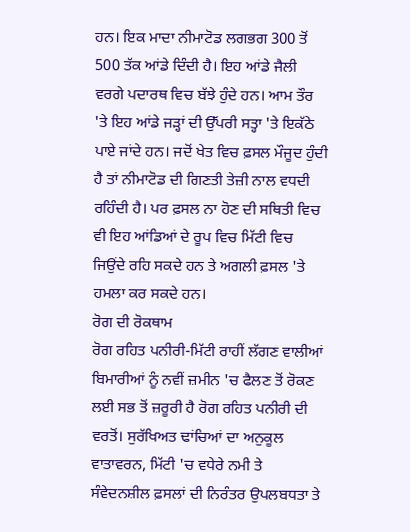ਹਨ। ਇਕ ਮਾਦਾ ਨੀਮਾਟੋਡ ਲਗਭਗ 300 ਤੋਂ 500 ਤੱਕ ਆਂਡੇ ਦਿੰਦੀ ਹੈ। ਇਹ ਆਂਡੇ ਜੈਲੀ ਵਰਗੇ ਪਦਾਰਥ ਵਿਚ ਬੱਝੇ ਹੁੰਦੇ ਹਨ। ਆਮ ਤੌਰ 'ਤੇ ਇਹ ਆਂਡੇ ਜੜ੍ਹਾਂ ਦੀ ਉੱਪਰੀ ਸਤ੍ਹਾ 'ਤੇ ਇਕੱਠੇ ਪਾਏ ਜਾਂਦੇ ਹਨ। ਜਦੋਂ ਖੇਤ ਵਿਚ ਫ਼ਸਲ ਮੌਜੂਦ ਹੁੰਦੀ ਹੈ ਤਾਂ ਨੀਮਾਟੋਡ ਦੀ ਗਿਣਤੀ ਤੇਜ਼ੀ ਨਾਲ ਵਧਦੀ ਰਹਿੰਦੀ ਹੈ। ਪਰ ਫ਼ਸਲ ਨਾ ਹੋਣ ਦੀ ਸਥਿਤੀ ਵਿਚ ਵੀ ਇਹ ਆਂਡਿਆਂ ਦੇ ਰੂਪ ਵਿਚ ਮਿੱਟੀ ਵਿਚ ਜਿਉਂਦੇ ਰਹਿ ਸਕਦੇ ਹਨ ਤੇ ਅਗਲੀ ਫ਼ਸਲ 'ਤੇ ਹਮਲਾ ਕਰ ਸਕਦੇ ਹਨ।
ਰੋਗ ਦੀ ਰੋਕਥਾਮ
ਰੋਗ ਰਹਿਤ ਪਨੀਰੀ-ਮਿੱਟੀ ਰਾਹੀਂ ਲੱਗਣ ਵਾਲੀਆਂ ਬਿਮਾਰੀਆਂ ਨੂੰ ਨਵੀਂ ਜ਼ਮੀਨ 'ਚ ਫੈਲਣ ਤੋਂ ਰੋਕਣ ਲਈ ਸਭ ਤੋਂ ਜ਼ਰੂਰੀ ਹੈ ਰੋਗ ਰਹਿਤ ਪਨੀਰੀ ਦੀ ਵਰਤੋਂ। ਸੁਰੱਖਿਅਤ ਢਾਂਚਿਆਂ ਦਾ ਅਨੁਕੂਲ ਵਾਤਾਵਰਨ, ਮਿੱਟੀ 'ਚ ਵਧੇਰੇ ਨਮੀ ਤੇ ਸੰਵੇਦਨਸ਼ੀਲ ਫ਼ਸਲਾਂ ਦੀ ਨਿਰੰਤਰ ਉਪਲਬਧਤਾ ਤੇ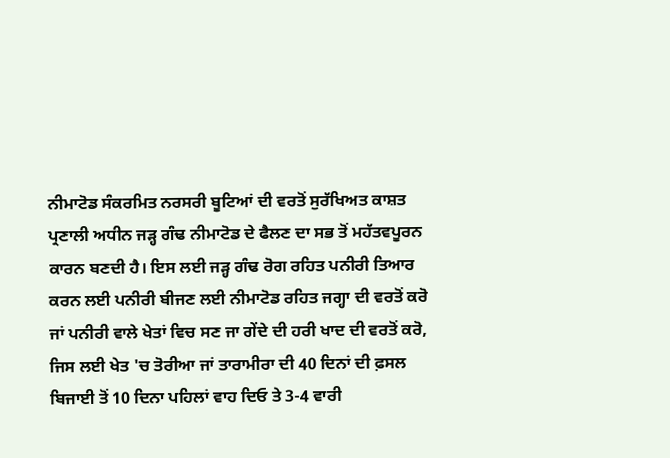ਨੀਮਾਟੋਡ ਸੰਕਰਮਿਤ ਨਰਸਰੀ ਬੂਟਿਆਂ ਦੀ ਵਰਤੋਂ ਸੁਰੱਖਿਅਤ ਕਾਸ਼ਤ ਪ੍ਰਣਾਲੀ ਅਧੀਨ ਜੜ੍ਹ ਗੰਢ ਨੀਮਾਟੋਡ ਦੇ ਫੈਲਣ ਦਾ ਸਭ ਤੋਂ ਮਹੱਤਵਪੂਰਨ ਕਾਰਨ ਬਣਦੀ ਹੈ। ਇਸ ਲਈ ਜੜ੍ਹ ਗੰਢ ਰੋਗ ਰਹਿਤ ਪਨੀਰੀ ਤਿਆਰ ਕਰਨ ਲਈ ਪਨੀਰੀ ਬੀਜਣ ਲਈ ਨੀਮਾਟੋਡ ਰਹਿਤ ਜਗ੍ਹਾ ਦੀ ਵਰਤੋਂ ਕਰੋ ਜਾਂ ਪਨੀਰੀ ਵਾਲੇ ਖੇਤਾਂ ਵਿਚ ਸਣ ਜਾ ਗੇਂਦੇ ਦੀ ਹਰੀ ਖਾਦ ਦੀ ਵਰਤੋਂ ਕਰੋ, ਜਿਸ ਲਈ ਖੇਤ 'ਚ ਤੋਰੀਆ ਜਾਂ ਤਾਰਾਮੀਰਾ ਦੀ 40 ਦਿਨਾਂ ਦੀ ਫ਼ਸਲ ਬਿਜਾਈ ਤੋਂ 10 ਦਿਨਾ ਪਹਿਲਾਂ ਵਾਹ ਦਿਓ ਤੇ 3-4 ਵਾਰੀ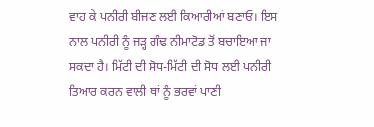ਵਾਹ ਕੇ ਪਨੀਰੀ ਬੀਜਣ ਲਈ ਕਿਆਰੀਆਂ ਬਣਾਓ। ਇਸ ਨਾਲ ਪਨੀਰੀ ਨੂੰ ਜੜ੍ਹ ਗੰਢ ਨੀਮਾਟੋਡ ਤੋਂ ਬਚਾਇਆ ਜਾ ਸਕਦਾ ਹੈ। ਮਿੱਟੀ ਦੀ ਸੋਧ-ਮਿੱਟੀ ਦੀ ਸੋਧ ਲਈ ਪਨੀਰੀ ਤਿਆਰ ਕਰਨ ਵਾਲੀ ਥਾਂ ਨੂੰ ਭਰਵਾਂ ਪਾਣੀ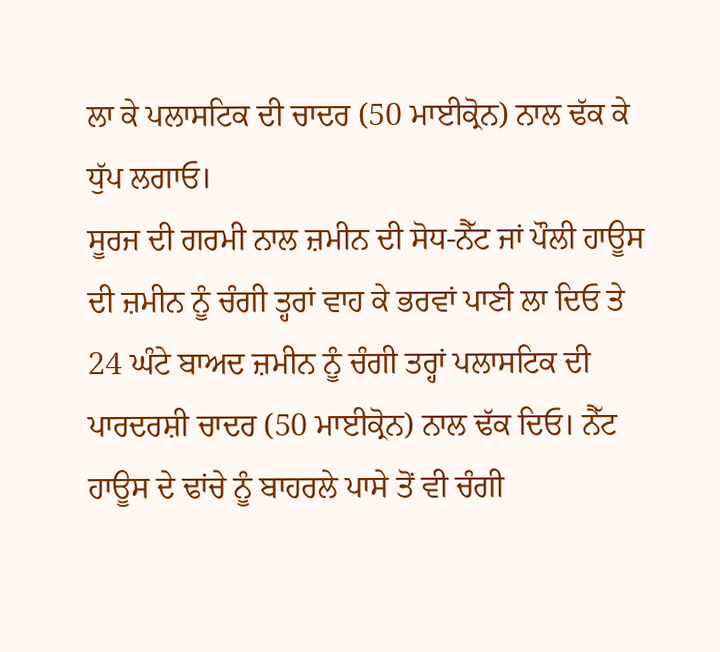ਲਾ ਕੇ ਪਲਾਸਟਿਕ ਦੀ ਚਾਦਰ (50 ਮਾਈਕ੍ਰੋਨ) ਨਾਲ ਢੱਕ ਕੇ ਧੁੱਪ ਲਗਾਓ।
ਸੂਰਜ ਦੀ ਗਰਮੀ ਨਾਲ ਜ਼ਮੀਨ ਦੀ ਸੋਧ-ਨੈੱਟ ਜਾਂ ਪੌਲੀ ਹਾਊਸ ਦੀ ਜ਼ਮੀਨ ਨੂੰ ਚੰਗੀ ਤ੍ਹਰਾਂ ਵਾਹ ਕੇ ਭਰਵਾਂ ਪਾਣੀ ਲਾ ਦਿਓ ਤੇ 24 ਘੰਟੇ ਬਾਅਦ ਜ਼ਮੀਨ ਨੂੰ ਚੰਗੀ ਤਰ੍ਹਾਂ ਪਲਾਸਟਿਕ ਦੀ ਪਾਰਦਰਸ਼ੀ ਚਾਦਰ (50 ਮਾਈਕ੍ਰੋਨ) ਨਾਲ ਢੱਕ ਦਿਓ। ਨੈੱਟ ਹਾਊਸ ਦੇ ਢਾਂਚੇ ਨੂੰ ਬਾਹਰਲੇ ਪਾਸੇ ਤੋਂ ਵੀ ਚੰਗੀ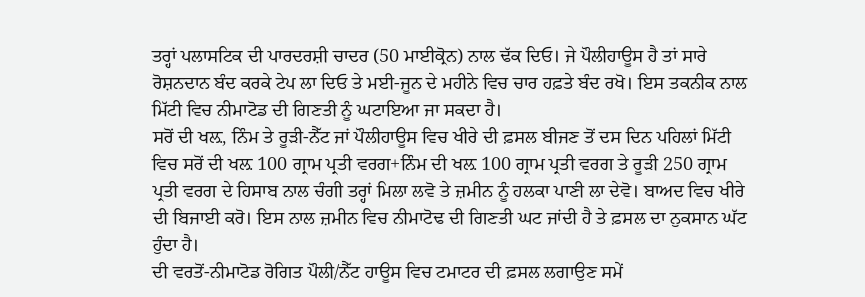ਤਰ੍ਹਾਂ ਪਲਾਸਟਿਕ ਦੀ ਪਾਰਦਰਸ਼ੀ ਚਾਦਰ (50 ਮਾਈਕ੍ਰੋਨ) ਨਾਲ ਢੱਕ ਦਿਓ। ਜੇ ਪੌਲੀਹਾਊਸ ਹੈ ਤਾਂ ਸਾਰੇ ਰੋਸ਼ਨਦਾਨ ਬੰਦ ਕਰਕੇ ਟੇਪ ਲਾ ਦਿਓ ਤੇ ਮਈ-ਜੂਨ ਦੇ ਮਹੀਨੇ ਵਿਚ ਚਾਰ ਹਫ਼ਤੇ ਬੰਦ ਰਖੋ। ਇਸ ਤਕਨੀਕ ਨਾਲ ਮਿੱਟੀ ਵਿਚ ਨੀਮਾਟੋਡ ਦੀ ਗਿਣਤੀ ਨੂੰ ਘਟਾਇਆ ਜਾ ਸਕਦਾ ਹੈ।
ਸਰੋਂ ਦੀ ਖਲ਼, ਨਿੰਮ ਤੇ ਰੂੜੀ-ਨੈੱਟ ਜਾਂ ਪੌਲੀਹਾਊਸ ਵਿਚ ਖੀਰੇ ਦੀ ਫ਼ਸਲ ਬੀਜਣ ਤੋਂ ਦਸ ਦਿਨ ਪਹਿਲਾਂ ਮਿੱਟੀ ਵਿਚ ਸਰੋਂ ਦੀ ਖਲ਼ 100 ਗ੍ਰਾਮ ਪ੍ਰਤੀ ਵਰਗ+ਨਿੰਮ ਦੀ ਖਲ਼ 100 ਗ੍ਰਾਮ ਪ੍ਰਤੀ ਵਰਗ ਤੇ ਰੂੜੀ 250 ਗ੍ਰਾਮ ਪ੍ਰਤੀ ਵਰਗ ਦੇ ਹਿਸਾਬ ਨਾਲ ਚੰਗੀ ਤਰ੍ਹਾਂ ਮਿਲਾ ਲਵੋ ਤੇ ਜ਼ਮੀਨ ਨੂੰ ਹਲਕਾ ਪਾਣੀ ਲਾ ਦੇਵੋ। ਬਾਅਦ ਵਿਚ ਖੀਰੇ ਦੀ ਬਿਜਾਈ ਕਰੋ। ਇਸ ਨਾਲ ਜ਼ਮੀਨ ਵਿਚ ਨੀਮਾਟੋਢ ਦੀ ਗਿਣਤੀ ਘਟ ਜਾਂਦੀ ਹੈ ਤੇ ਫ਼ਸਲ ਦਾ ਨੁਕਸਾਨ ਘੱਟ ਹੁੰਦਾ ਹੈ।
ਦੀ ਵਰਤੋਂ-ਨੀਮਾਟੋਡ ਰੋਗਿਤ ਪੌਲੀ/ਨੈੱਟ ਹਾਊਸ ਵਿਚ ਟਮਾਟਰ ਦੀ ਫ਼ਸਲ ਲਗਾਉਣ ਸਮੇਂ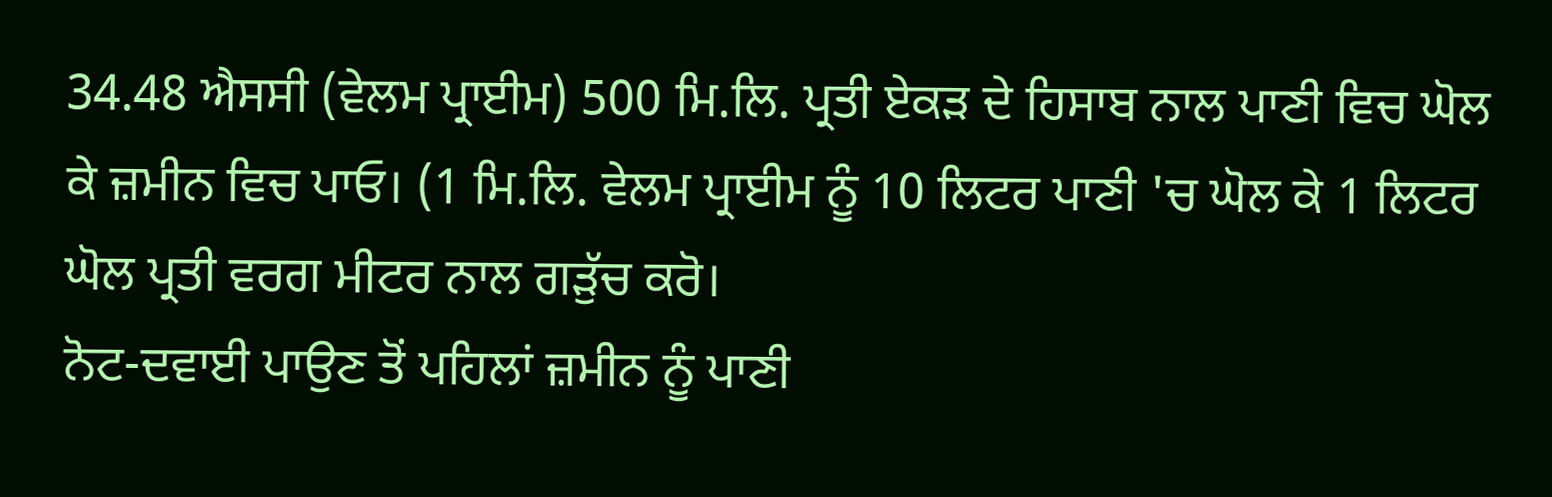34.48 ਐਸਸੀ (ਵੇਲਮ ਪ੍ਰਾਈਮ) 500 ਮਿ.ਲਿ. ਪ੍ਰਤੀ ਏਕੜ ਦੇ ਹਿਸਾਬ ਨਾਲ ਪਾਣੀ ਵਿਚ ਘੋਲ ਕੇ ਜ਼ਮੀਨ ਵਿਚ ਪਾਓ। (1 ਮਿ.ਲਿ. ਵੇਲਮ ਪ੍ਰਾਈਮ ਨੂੰ 10 ਲਿਟਰ ਪਾਣੀ 'ਚ ਘੋਲ ਕੇ 1 ਲਿਟਰ ਘੋਲ ਪ੍ਰਤੀ ਵਰਗ ਮੀਟਰ ਨਾਲ ਗੜੁੱਚ ਕਰੋ।
ਨੋਟ-ਦਵਾਈ ਪਾਉਣ ਤੋਂ ਪਹਿਲਾਂ ਜ਼ਮੀਨ ਨੂੰ ਪਾਣੀ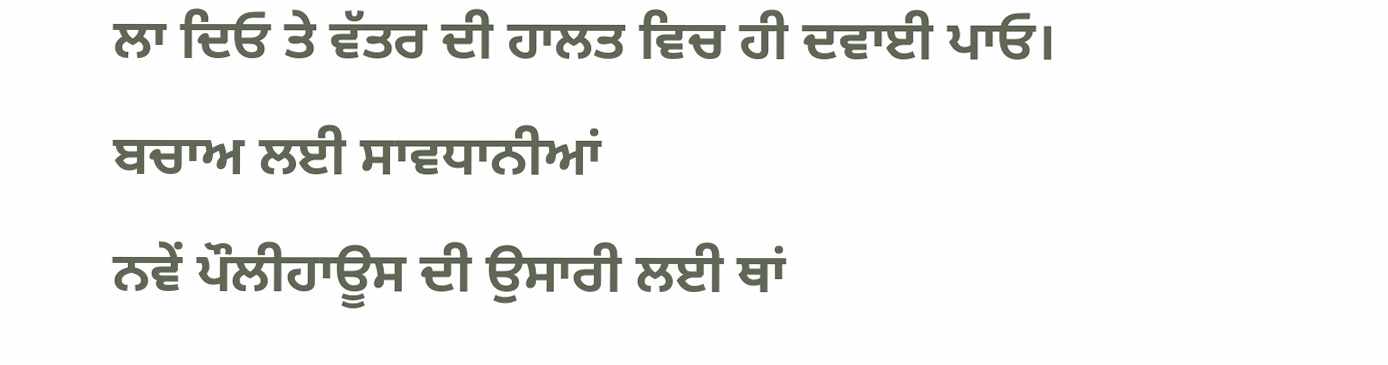ਲਾ ਦਿਓ ਤੇ ਵੱਤਰ ਦੀ ਹਾਲਤ ਵਿਚ ਹੀ ਦਵਾਈ ਪਾਓ।
ਬਚਾਅ ਲਈ ਸਾਵਧਾਨੀਆਂ
ਨਵੇਂ ਪੌਲੀਹਾਊਸ ਦੀ ਉਸਾਰੀ ਲਈ ਥਾਂ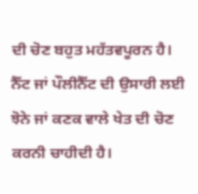ਦੀ ਚੋਣ ਬਹੁਤ ਮਹੱਤਵਪੂਰਨ ਹੈ। ਨੈੱਟ ਜਾਂ ਪੌਲੀਨੈੱਟ ਦੀ ਉਸਾਰੀ ਲਈ ਝੋਨੇ ਜਾਂ ਕਣਕ ਵਾਲੇ ਖੇਤ ਦੀ ਚੋਣ ਕਰਨੀ ਚਾਹੀਦੀ ਹੈ।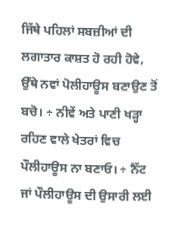ਜਿੱਥੇ ਪਹਿਲਾਂ ਸਬਜ਼ੀਆਂ ਦੀ ਲਗਾਤਾਰ ਕਾਸ਼ਤ ਹੋ ਰਹੀ ਹੋਵੇ, ਉੱਥੇ ਨਵਾਂ ਪੋਲੀਹਾਊਸ ਬਣਾਉਣ ਤੋਂ ਬਚੋ। ÷ ਨੀਵੇਂ ਅਤੇ ਪਾਣੀ ਖੜ੍ਹਾ ਰਹਿਣ ਵਾਲੇ ਖੇਤਰਾਂ ਵਿਚ ਪੌਲੀਹਾਊਸ ਨਾ ਬਣਾਓ। ÷ ਨੈੱਟ ਜਾਂ ਪੌਲੀਹਾਊਸ ਦੀ ਉਸਾਰੀ ਲਈ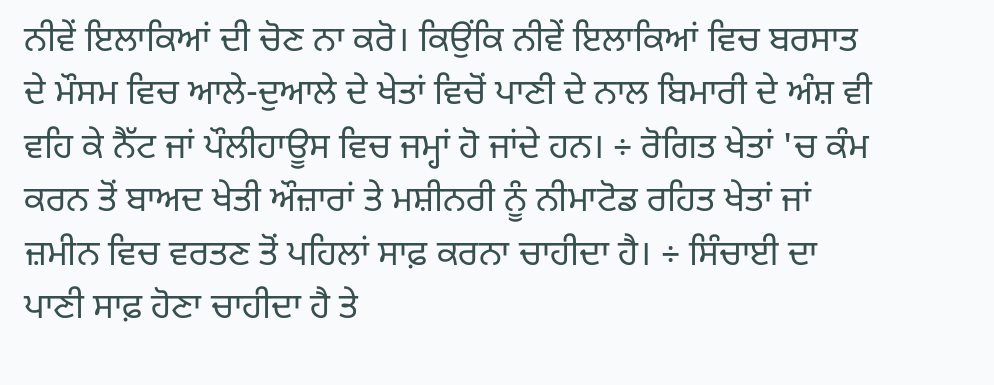ਨੀਵੇਂ ਇਲਾਕਿਆਂ ਦੀ ਚੋਣ ਨਾ ਕਰੋ। ਕਿਉਂਕਿ ਨੀਵੇਂ ਇਲਾਕਿਆਂ ਵਿਚ ਬਰਸਾਤ ਦੇ ਮੌਸਮ ਵਿਚ ਆਲੇ-ਦੁਆਲੇ ਦੇ ਖੇਤਾਂ ਵਿਚੋਂ ਪਾਣੀ ਦੇ ਨਾਲ ਬਿਮਾਰੀ ਦੇ ਅੰਸ਼ ਵੀ ਵਹਿ ਕੇ ਨੈੱਟ ਜਾਂ ਪੌਲੀਹਾਊਸ ਵਿਚ ਜਮ੍ਹਾਂ ਹੋ ਜਾਂਦੇ ਹਨ। ÷ ਰੋਗਿਤ ਖੇਤਾਂ 'ਚ ਕੰਮ ਕਰਨ ਤੋਂ ਬਾਅਦ ਖੇਤੀ ਔਜ਼ਾਰਾਂ ਤੇ ਮਸ਼ੀਨਰੀ ਨੂੰ ਨੀਮਾਟੋਡ ਰਹਿਤ ਖੇਤਾਂ ਜਾਂ ਜ਼ਮੀਨ ਵਿਚ ਵਰਤਣ ਤੋਂ ਪਹਿਲਾਂ ਸਾਫ਼ ਕਰਨਾ ਚਾਹੀਦਾ ਹੈ। ÷ ਸਿੰਚਾਈ ਦਾ ਪਾਣੀ ਸਾਫ਼ ਹੋਣਾ ਚਾਹੀਦਾ ਹੈ ਤੇ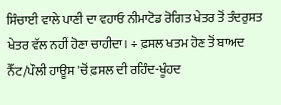ਸਿੰਚਾਈ ਵਾਲੇ ਪਾਣੀ ਦਾ ਵਹਾਓ ਨੀਮਾਟੋਡ ਰੋਗਿਤ ਖੇਤਰ ਤੋਂ ਤੰਦਰੁਸਤ ਖੇਤਰ ਵੱਲ ਨਹੀਂ ਹੋਣਾ ਚਾਹੀਦਾ। ÷ ਫ਼ਸਲ ਖਤਮ ਹੋਣ ਤੋਂ ਬਾਅਦ ਨੈੱਟ/ਪੌਲੀ ਹਾਊਸ 'ਚੋਂ ਫ਼ਸਲ ਦੀ ਰਹਿੰਦ-ਖੂੰਹਦ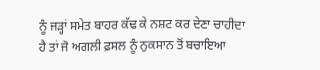ਨੂੰ ਜੜ੍ਹਾਂ ਸਮੇਤ ਬਾਹਰ ਕੱਢ ਕੇ ਨਸ਼ਟ ਕਰ ਦੇਣਾ ਚਾਹੀਦਾ ਹੈ ਤਾਂ ਜੋ ਅਗਲੀ ਫ਼ਸਲ ਨੂੰ ਨੁਕਸਾਨ ਤੋਂ ਬਚਾਇਆ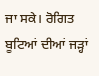ਜਾ ਸਕੇ। ਰੋਗਿਤ ਬੂਟਿਆਂ ਦੀਆਂ ਜੜ੍ਹਾਂ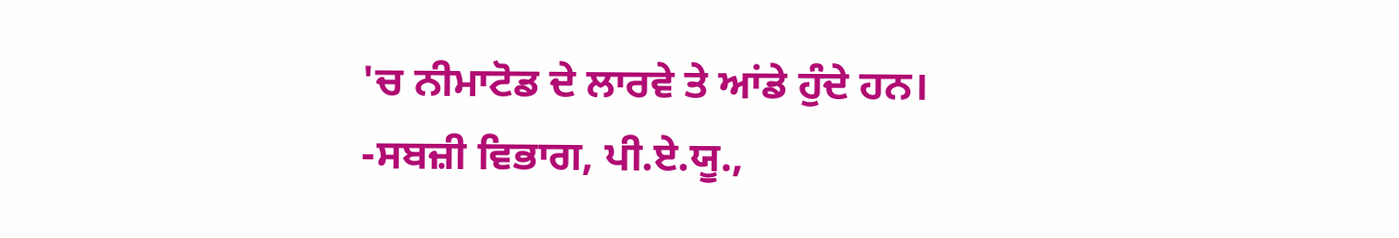'ਚ ਨੀਮਾਟੋਡ ਦੇ ਲਾਰਵੇ ਤੇ ਆਂਡੇ ਹੁੰਦੇ ਹਨ।
-ਸਬਜ਼ੀ ਵਿਭਾਗ, ਪੀ.ਏ.ਯੂ.,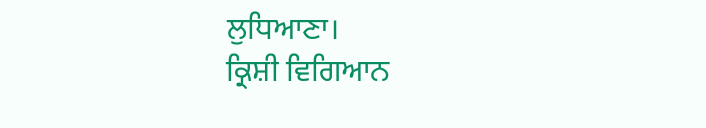ਲੁਧਿਆਣਾ।
ਕ੍ਰਿਸ਼ੀ ਵਿਗਿਆਨ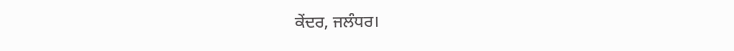ਕੇਂਦਰ, ਜਲੰਧਰ।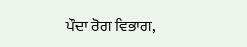ਪੌਦਾ ਰੋਗ ਵਿਭਾਗ,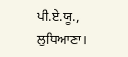ਪੀ.ਏ.ਯੂ., ਲੁਧਿਆਣਾ।